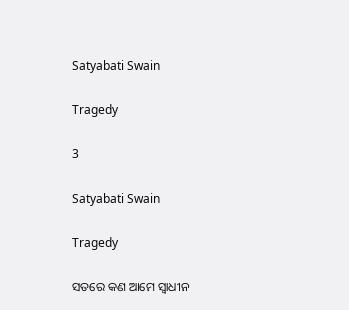Satyabati Swain

Tragedy

3

Satyabati Swain

Tragedy

ସତରେ କଣ ଆମେ ସ୍ୱାଧୀନ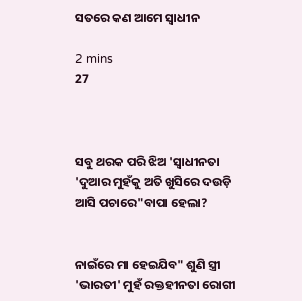ସତରେ କଣ ଆମେ ସ୍ୱାଧୀନ

2 mins
27



ସବୁ ଥରକ ପରି ଝିଅ 'ସ୍ୱାଧୀନତା 'ଦୁଆର ମୁହଁକୁ ଅତି ଖୁସିରେ ଦଉଡ଼ି ଆସି ପଚାରେ"ବାପା ହେଲା?


ନାଇଁରେ ମା ହେଇଯିବ" ଶୁଣି ସ୍ତ୍ରୀ 'ଭାରତୀ' ମୁହଁ ରକ୍ତହୀନତା ରୋଗୀ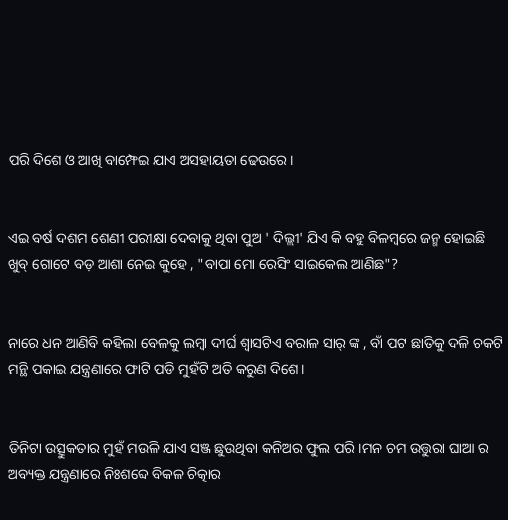ପରି ଦିଶେ ଓ ଆଖି ବାମ୍ଫେଇ ଯାଏ ଅସହାୟତା ଢେଉରେ।


ଏଇ ବର୍ଷ ଦଶମ ଶେଣୀ ପରୀକ୍ଷା ଦେବାକୁ ଥିବା ପୁଅ ' ଦିଲ୍ଲୀ' ଯିଏ କି ବହୁ ବିଳମ୍ବରେ ଜନ୍ମ ହୋଇଛି ଖୁବ୍ ଗୋଟେ ବଡ଼ ଆଶା ନେଇ କୁହେ , "ବାପା ମୋ ରେସିଂ ସାଇକେଲ ଆଣିଛ"?


ନାରେ ଧନ ଆଣିବି କହିଲା ବେଳକୁ ଲମ୍ବା ଦୀର୍ଘ ଶ୍ଵାସଟିଏ ବରାଳ ସାର୍ ଙ୍କ , ବାଁ ପଟ ଛାତିକୁ ଦଳି ଚକଟି ମନ୍ଥି ପକାଇ ଯନ୍ତ୍ରଣାରେ ଫାଟି ପଡି ମୁହଁଟି ଅତି କରୁଣ ଦିଶେ।


ତିନିଟା ଉତ୍ସୁକତାର ମୁହଁ ମଉଳି ଯାଏ ସଞ୍ଜ ଛୁଉଥିବା କନିଅର ଫୁଲ ପରି।ମନ ଚମ ଉତ୍ତୁରା ଘାଆ ର ଅବ୍ୟକ୍ତ ଯନ୍ତ୍ରଣାରେ ନିଃଶବ୍ଦେ ବିକଳ ଚିତ୍କାର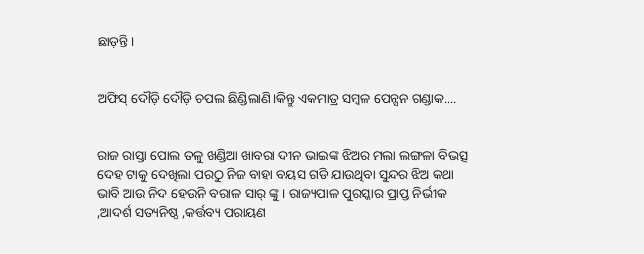ଛାଡ଼ନ୍ତି।


ଅଫିସ୍ ଦୌଡ଼ି ଦୌଡ଼ି ଚପଲ ଛିଣ୍ଡିଲାଣି।କିନ୍ତୁ ଏକମାତ୍ର ସମ୍ବଳ ପେନ୍ସନ ଗଣ୍ଡାକ....


ରାଜ ରାସ୍ତା ପୋଲ ତଳୁ ଖଣ୍ଡିଆ ଖାବରା ଦୀନ ଭାଇଙ୍କ ଝିଅର ମଲା ଲଙ୍ଗଳା ବିଭତ୍ସ ଦେହ ଟାକୁ ଦେଖିଲା ପରଠୁ ନିଜ ବାହା ବୟସ ଗଡି ଯାଉଥିବା ସୁନ୍ଦର ଝିଅ କଥା ଭାବି ଆଉ ନିଦ ହେଉନି ବରାଳ ସାର୍ ଙ୍କୁ । ରାଜ୍ୟପାଳ ପୁରସ୍କାର ପ୍ରାପ୍ତ ନିର୍ଭୀକ ,ଆଦର୍ଶ ସତ୍ୟନିଷ୍ଠ ,କର୍ତ୍ତବ୍ୟ ପରାୟଣ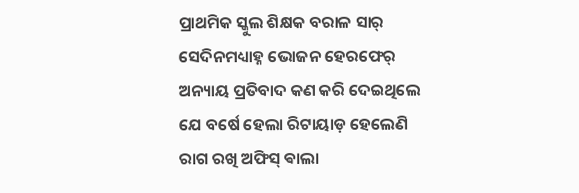ପ୍ରାଥମିକ ସ୍କୁଲ ଶିକ୍ଷକ ବରାଳ ସାର୍ ସେଦିନମଧ୍ୟାହ୍ନ ଭୋଜନ ହେରଫେର୍ ଅନ୍ୟାୟ ପ୍ରତିବାଦ କଣ କରି ଦେଇଥିଲେ ଯେ ବର୍ଷେ ହେଲା ରିଟାୟାଡ଼ ହେଲେଣି ରାଗ ରଖି ଅଫିସ୍ ଵାଲା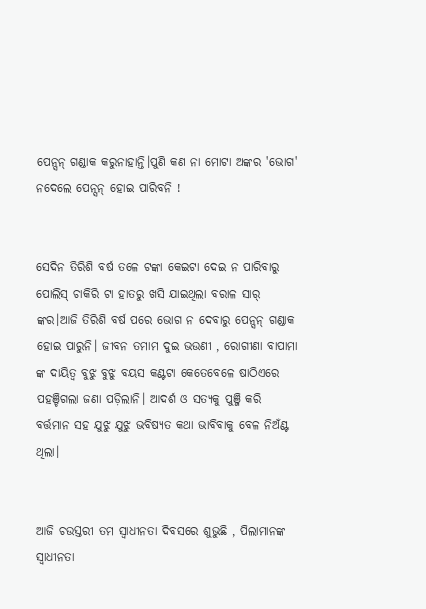ପେନ୍ସନ୍ ଗଣ୍ଡାକ କରୁନାହାନ୍ତି।ପୁଣି କଣ ନା ମୋଟା ଅଙ୍କର 'ଭୋଗ' ନଦେଲେ ପେନ୍ସନ୍ ହୋଇ ପାରିବନି !


ସେଦିନ ତିରିଶି ବର୍ଷ ତଳେ ଟଙ୍କା କେଇଟା ଦେଇ ନ ପାରିବାରୁ ପୋଲିସ୍ ଚାକିରି ଟା ହାତରୁ ଖସି ଯାଇଥିଲା ବରାଳ ସାର୍ ଙ୍କର।ଆଜି ତିରିଶି ବର୍ଷ ପରେ ଭୋଗ ନ ଦେବାରୁ ପେନ୍ସନ୍ ଗଣ୍ଡାକ ହୋଇ ପାରୁନି। ଜୀବନ ତମାମ ଦୁଇ ଭଉଣୀ , ରୋଗୀଣା ବାପାମା ଙ୍କ ଦାୟିତ୍ୱ ବୁଝୁ ବୁଝୁ ବୟସ କଣ୍ଟଟା କେତେବେଳେ ଷାଠିଏରେ ପହଞ୍ଚିଗଲା ଜଣା ପଡ଼ିଲାନି। ଆଦର୍ଶ ଓ ସତ୍ୟକୁ ପୁଞ୍ଜି କରି ବର୍ତ୍ତମାନ ସହ ଯୁଝୁ ଯୁଝୁ ଭବିଷ୍ୟତ କଥା ଭାବିବାକୁ ବେଳ ନିଅଁଣ୍ଟ ଥିଲା।


ଆଜି ଚଉସ୍ତରୀ ତମ ସ୍ୱାଧୀନତା ଦିବସରେ ଶୁଭୁଛି , ପିଲାମାନଙ୍କ ସ୍ୱାଧୀନତା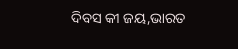ଦିବସ କୀ ଜୟ,ଭାରତ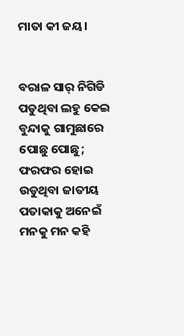ମାତା କୀ ଜୟ।


ବରାଳ ସାର୍ ନିଗିଡି ପଡୁଥିବା ଲହୁ କେଇ ବୁନ୍ଦାକୁ ଗାମୁଛାରେ ପୋଛୁ ପୋଛୁ; ଫରଫର ହୋଇ ଉଡୁଥିବା ଜାତୀୟ ପତାକାକୁ ଅନେଇଁ ମନକୁ ମନ କହି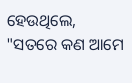ହେଉଥିଲେ, "ସତରେ କଣ ଆମେ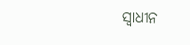ସ୍ୱାଧୀନ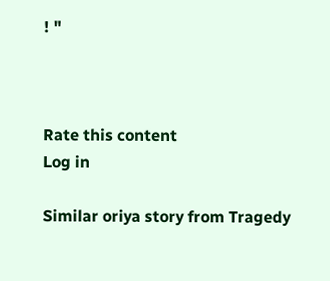! "



Rate this content
Log in

Similar oriya story from Tragedy